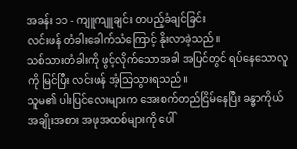အခန်း ၁၁ - ကျူကျူချင်း တပည့်ခံချင်ခြင်း
လင်းဖန် တံခါးခေါက်သံကြောင့် နိုးလာခဲ့သည်။
သစ်သားတံခါးကို ဖွင့်လိုက်သောအခါ အပြင်တွင် ရပ်နေသောလူကို မြင်ပြီး လင်းဖန် အံ့သြသွားရသည်။
သူမ၏ ပါးပြင်လေးများက အေးစက်တည်ငြိမ်နေပြီး ခန္ဓာကိုယ်အချိုးအစား အဖုအထစ်များကို ပေါ်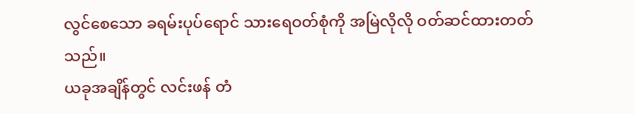လွင်စေသော ခရမ်းပုပ်ရောင် သားရေဝတ်စုံကို အမြဲလိုလို ဝတ်ဆင်ထားတတ်သည်။
ယခုအချိန်တွင် လင်းဖန် တံ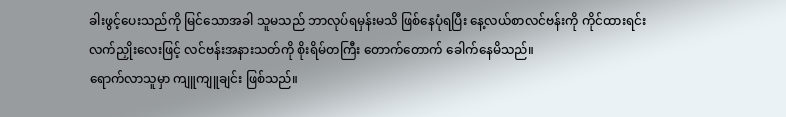ခါးဖွင့်ပေးသည်ကို မြင်သောအခါ သူမသည် ဘာလုပ်ရမှန်းမသိ ဖြစ်နေပုံရပြီး နေ့လယ်စာလင်ဗန်းကို ကိုင်ထားရင်း လက်ညှိုးလေးဖြင့် လင်ဗန်းအနားသတ်ကို စိုးရိမ်တကြီး တောက်တောက် ခေါက်နေမိသည်။
ရောက်လာသူမှာ ကျူကျူချင်း ဖြစ်သည်။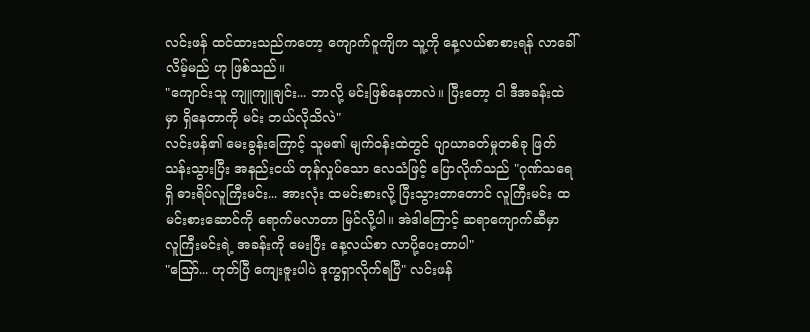လင်းဖန် ထင်ထားသည်ကတော့ ကျောက်ဝူကျိက သူ့ကို နေ့လယ်စာစားရန် လာခေါ်လိမ့်မည် ဟု ဖြစ်သည်။
"ကျောင်းသူ ကျူကျူချင်း... ဘာလို့ မင်းဖြစ်နေတာလဲ။ ပြီးတော့ ငါ ဒီအခန်းထဲမှာ ရှိနေတာကို မင်း ဘယ်လိုသိလဲ"
လင်းဖန်၏ မေးခွန်းကြောင့် သူမ၏ မျက်ဝန်းထဲတွင် ပျာယာခတ်မှုတစ်ခု ဖြတ်သန်းသွားပြီး အနည်းငယ် တုန်လှုပ်သော လေသံဖြင့် ပြောလိုက်သည် "ဂုဏ်သရေရှိ ဓားရိပ်လူကြီးမင်း... အားလုံး ထမင်းစားလို့ ပြီးသွားတာတောင် လူကြီးမင်း ထမင်းစားဆောင်ကို ရောက်မလာတာ မြင်လို့ပါ။ အဲဒါကြောင့် ဆရာကျောက်ဆီမှာ လူကြီးမင်းရဲ့ အခန်းကို မေးပြီး နေ့လယ်စာ လာပို့ပေးတာပါ"
"ဪ... ဟုတ်ပြီ ကျေးဇူးပါပဲ ဒုက္ခရှာလိုက်ရပြီ" လင်းဖန်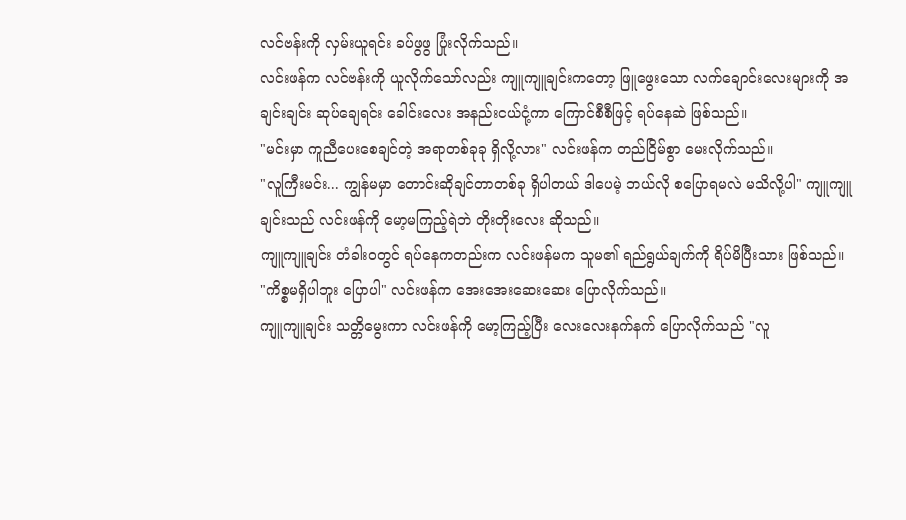လင်ဗန်းကို လှမ်းယူရင်း ခပ်ဖွဖွ ပြုံးလိုက်သည်။
လင်းဖန်က လင်ဗန်းကို ယူလိုက်သော်လည်း ကျူကျူချင်းကတော့ ဖြူဖွေးသော လက်ချောင်းလေးများကို အချင်းချင်း ဆုပ်ချေရင်း ခေါင်းလေး အနည်းငယ်ငုံ့ကာ ကြောင်စီစီဖြင့် ရပ်နေဆဲ ဖြစ်သည်။
"မင်းမှာ ကူညီပေးစေချင်တဲ့ အရာတစ်ခုခု ရှိလို့လား" လင်းဖန်က တည်ငြိမ်စွာ မေးလိုက်သည်။
"လူကြီးမင်း... ကျွန်မမှာ တောင်းဆိုချင်တာတစ်ခု ရှိပါတယ် ဒါပေမဲ့ ဘယ်လို စပြောရမလဲ မသိလို့ပါ" ကျူကျူချင်းသည် လင်းဖန်ကို မော့မကြည့်ရဲဘဲ တိုးတိုးလေး ဆိုသည်။
ကျူကျူချင်း တံခါးဝတွင် ရပ်နေကတည်းက လင်းဖန်မက သူမ၏ ရည်ရွယ်ချက်ကို ရိပ်မိပြီးသား ဖြစ်သည်။
"ကိစ္စမရှိပါဘူး ပြောပါ" လင်းဖန်က အေးအေးဆေးဆေး ပြောလိုက်သည်။
ကျူကျူချင်း သတ္တိမွေးကာ လင်းဖန်ကို မော့ကြည့်ပြီး လေးလေးနက်နက် ပြောလိုက်သည် "လူ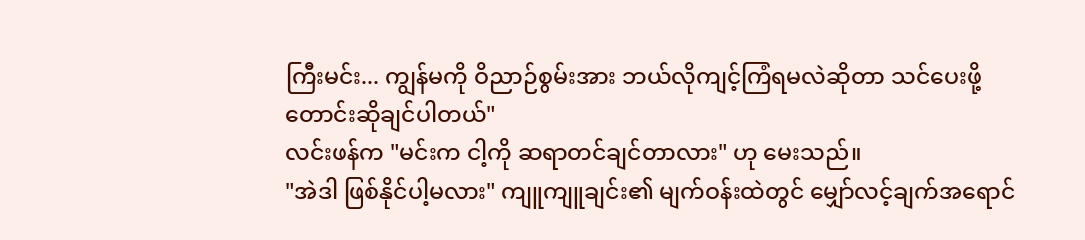ကြီးမင်း... ကျွန်မကို ဝိညာဉ်စွမ်းအား ဘယ်လိုကျင့်ကြံရမလဲဆိုတာ သင်ပေးဖို့ တောင်းဆိုချင်ပါတယ်"
လင်းဖန်က "မင်းက ငါ့ကို ဆရာတင်ချင်တာလား" ဟု မေးသည်။
"အဲဒါ ဖြစ်နိုင်ပါ့မလား" ကျူကျူချင်း၏ မျက်ဝန်းထဲတွင် မျှော်လင့်ချက်အရောင်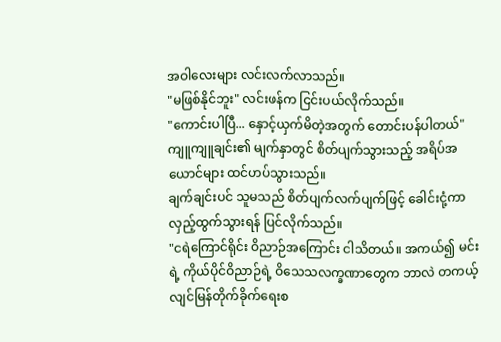အဝါလေးများ လင်းလက်လာသည်။
"မဖြစ်နိုင်ဘူး" လင်းဖန်က ငြင်းပယ်လိုက်သည်။
"ကောင်းပါပြီ... နှောင့်ယှက်မိတဲ့အတွက် တောင်းပန်ပါတယ်" ကျူကျူချင်း၏ မျက်နှာတွင် စိတ်ပျက်သွားသည့် အရိပ်အယောင်များ ထင်ဟပ်သွားသည်။
ချက်ချင်းပင် သူမသည် စိတ်ပျက်လက်ပျက်ဖြင့် ခေါင်းငုံ့ကာ လှည့်ထွက်သွားရန် ပြင်လိုက်သည်။
"ငရဲကြောင်ရိုင်း ဝိညာဉ်အကြောင်း ငါသိတယ်။ အကယ်၍ မင်းရဲ့ ကိုယ်ပိုင်ဝိညာဉ်ရဲ့ ဝိသေသလက္ခဏာတွေက ဘာလဲ တကယ့် လျင်မြန်တိုက်ခိုက်ရေးစ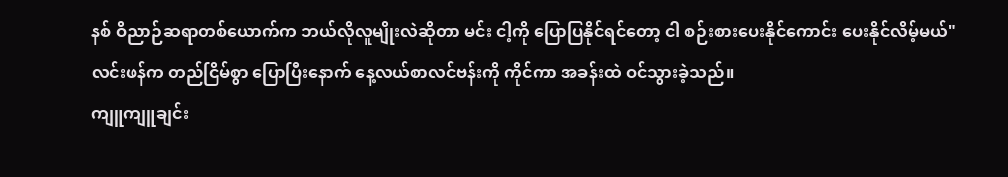နစ် ဝိညာဉ်ဆရာတစ်ယောက်က ဘယ်လိုလူမျိုးလဲဆိုတာ မင်း ငါ့ကို ပြောပြနိုင်ရင်တော့ ငါ စဉ်းစားပေးနိုင်ကောင်း ပေးနိုင်လိမ့်မယ်" လင်းဖန်က တည်ငြိမ်စွာ ပြောပြီးနောက် နေ့လယ်စာလင်ဗန်းကို ကိုင်ကာ အခန်းထဲ ဝင်သွားခဲ့သည်။
ကျူကျူချင်း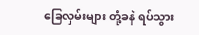ခြေလှမ်းများ တုံ့ခနဲ ရပ်သွား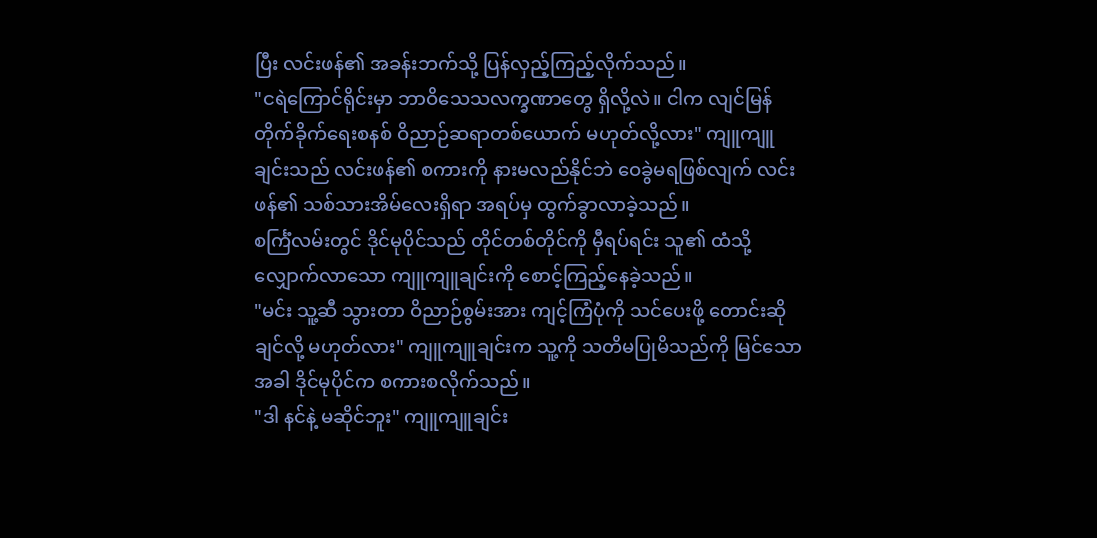ပြီး လင်းဖန်၏ အခန်းဘက်သို့ ပြန်လှည့်ကြည့်လိုက်သည်။
"ငရဲကြောင်ရိုင်းမှာ ဘာဝိသေသလက္ခဏာတွေ ရှိလို့လဲ။ ငါက လျင်မြန်တိုက်ခိုက်ရေးစနစ် ဝိညာဉ်ဆရာတစ်ယောက် မဟုတ်လို့လား" ကျူကျူချင်းသည် လင်းဖန်၏ စကားကို နားမလည်နိုင်ဘဲ ဝေခွဲမရဖြစ်လျက် လင်းဖန်၏ သစ်သားအိမ်လေးရှိရာ အရပ်မှ ထွက်ခွာလာခဲ့သည်။
စင်္ကြံလမ်းတွင် ဒိုင်မုပိုင်သည် တိုင်တစ်တိုင်ကို မှီရပ်ရင်း သူ၏ ထံသို့ လျှောက်လာသော ကျူကျူချင်းကို စောင့်ကြည့်နေခဲ့သည်။
"မင်း သူ့ဆီ သွားတာ ဝိညာဉ်စွမ်းအား ကျင့်ကြံပုံကို သင်ပေးဖို့ တောင်းဆိုချင်လို့ မဟုတ်လား" ကျူကျူချင်းက သူ့ကို သတိမပြုမိသည်ကို မြင်သောအခါ ဒိုင်မုပိုင်က စကားစလိုက်သည်။
"ဒါ နင်နဲ့ မဆိုင်ဘူး" ကျူကျူချင်း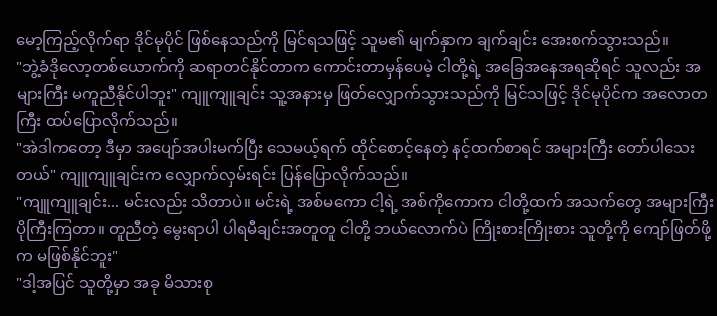မော့ကြည့်လိုက်ရာ ဒိုင်မုပိုင် ဖြစ်နေသည်ကို မြင်ရသဖြင့် သူမ၏ မျက်နှာက ချက်ချင်း အေးစက်သွားသည်။
"ဘွဲ့ခံဒိုလော့တစ်ယောက်ကို ဆရာတင်နိုင်တာက ကောင်းတာမှန်ပေမဲ့ ငါတို့ရဲ့ အခြေအနေအရဆိုရင် သူလည်း အများကြီး မကူညီနိုင်ပါဘူး" ကျူကျူချင်း သူ့အနားမှ ဖြတ်လျှောက်သွားသည်ကို မြင်သဖြင့် ဒိုင်မုပိုင်က အလောတကြီး ထပ်ပြောလိုက်သည်။
"အဲဒါကတော့ ဒီမှာ အပျော်အပါးမက်ပြီး သေမယ့်ရက် ထိုင်စောင့်နေတဲ့ နင့်ထက်စာရင် အများကြီး တော်ပါသေးတယ်" ကျူကျူချင်းက လျှောက်လှမ်းရင်း ပြန်ပြောလိုက်သည်။
"ကျူကျူချင်း... မင်းလည်း သိတာပဲ။ မင်းရဲ့ အစ်မကော ငါ့ရဲ့ အစ်ကိုကောက ငါတို့ထက် အသက်တွေ အများကြီး ပိုကြီးကြတာ။ တူညီတဲ့ မွေးရာပါ ပါရမီချင်းအတူတူ ငါတို့ ဘယ်လောက်ပဲ ကြိုးစားကြိုးစား သူတို့ကို ကျော်ဖြတ်ဖို့က မဖြစ်နိုင်ဘူး"
"ဒါ့အပြင် သူတို့မှာ အခု မိသားစု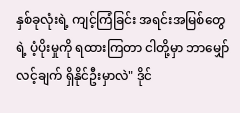နှစ်ခုလုံးရဲ့ ကျင့်ကြံခြင်း အရင်းအမြစ်တွေရဲ့ ပံ့ပိုးမှုကို ရထားကြတာ ငါတို့မှာ ဘာမျှော်လင့်ချက် ရှိနိုင်ဦးမှာလဲ" ဒိုင်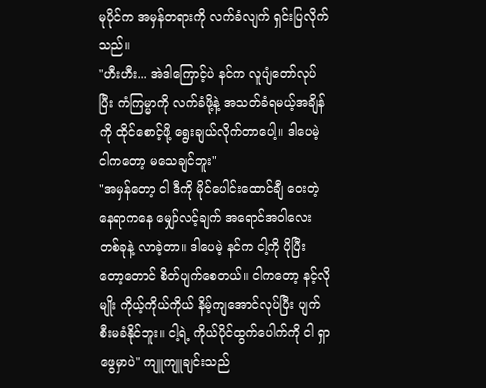မုပိုင်က အမှန်တရားကို လက်ခံလျက် ရှင်းပြလိုက်သည်။
"ဟီးဟီး... အဲဒါကြောင့်ပဲ နင်က လူပျံတော်လုပ်ပြီး ကံကြမ္မာကို လက်ခံဖို့နဲ့ အသတ်ခံရမယ့်အချိန်ကို ထိုင်စောင့်ဖို့ ရွေးချယ်လိုက်တာပေါ့။ ဒါပေမဲ့ ငါကတော့ မသေချင်ဘူး"
"အမှန်တော့ ငါ ဒီကို မိုင်ပေါင်းထောင်ချီ ဝေးတဲ့နေရာကနေ မျှော်လင့်ချက် အရောင်အဝါလေးတစ်ခုနဲ့ လာခဲ့တာ။ ဒါပေမဲ့ နင်က ငါ့ကို ပိုပြီးတော့တောင် စိတ်ပျက်စေတယ်။ ငါကတော့ နင့်လိုမျိုး ကိုယ့်ကိုယ်ကိုယ် နိမ့်ကျအောင်လုပ်ပြီး ပျက်စီးမခံနိုင်ဘူး။ ငါ့ရဲ့ ကိုယ်ပိုင်ထွက်ပေါက်ကို ငါ ရှာဖွေမှာပဲ" ကျူကျူချင်းသည်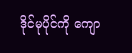ဒိုင်မုပိုင်ကို ကျော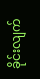ခိုင်းလျက်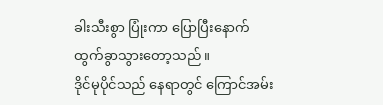ခါးသီးစွာ ပြုံးကာ ပြောပြီးနောက် ထွက်ခွာသွားတော့သည်။
ဒိုင်မုပိုင်သည် နေရာတွင် ကြောင်အမ်း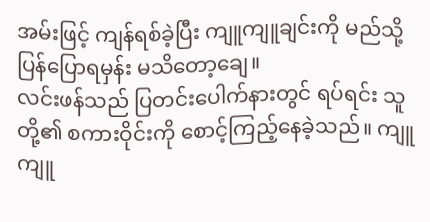အမ်းဖြင့် ကျန်ရစ်ခဲ့ပြီး ကျူကျူချင်းကို မည်သို့ ပြန်ပြောရမှန်း မသိတော့ချေ။
လင်းဖန်သည် ပြတင်းပေါက်နားတွင် ရပ်ရင်း သူတို့၏ စကားဝိုင်းကို စောင့်ကြည့်နေခဲ့သည်။ ကျူကျူ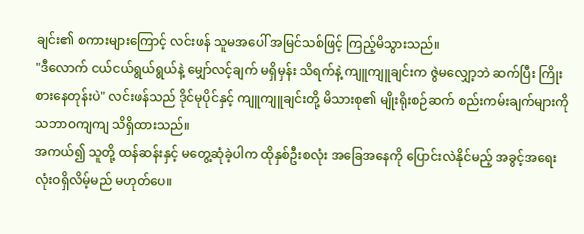ချင်း၏ စကားများကြောင့် လင်းဖန် သူမအပေါ် အမြင်သစ်ဖြင့် ကြည့်မိသွားသည်။
"ဒီလောက် ငယ်ငယ်ရွယ်ရွယ်နဲ့ မျှော်လင့်ချက် မရှိမှန်း သိရက်နဲ့ ကျူကျူချင်းက ဇွဲမလျှော့ဘဲ ဆက်ပြီး ကြိုးစားနေတုန်းပဲ" လင်းဖန်သည် ဒိုင်မုပိုင်နှင့် ကျူကျူချင်းတို့ မိသားစု၏ မျိုးရိုးစဉ်ဆက် စည်းကမ်းချက်များကို သဘာဝကျကျ သိရှိထားသည်။
အကယ်၍ သူတို့ ထန်ဆန်းနှင့် မတွေ့ဆုံခဲ့ပါက ထိုနှစ်ဦးစလုံး အခြေအနေကို ပြောင်းလဲနိုင်မည့် အခွင့်အရေး လုံးဝရှိလိမ့်မည် မဟုတ်ပေ။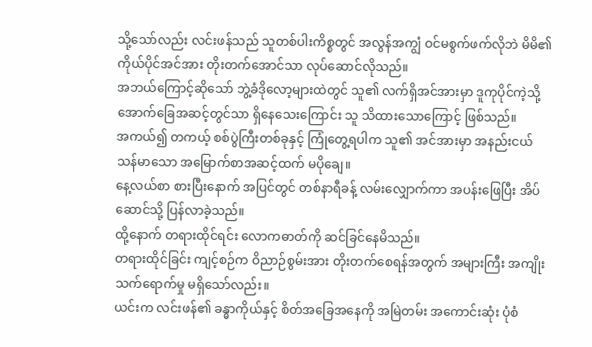သို့သော်လည်း လင်းဖန်သည် သူတစ်ပါးကိစ္စတွင် အလွန်အကျွံ ဝင်မစွက်ဖက်လိုဘဲ မိမိ၏ ကိုယ်ပိုင်အင်အား တိုးတက်အောင်သာ လုပ်ဆောင်လိုသည်။
အဘယ်ကြောင့်ဆိုသော် ဘွဲ့ခံဒိုလော့များထဲတွင် သူ၏ လက်ရှိအင်အားမှာ ဒူကုပိုင်ကဲ့သို့ အောက်ခြေအဆင့်တွင်သာ ရှိနေသေးကြောင်း သူ သိထားသောကြောင့် ဖြစ်သည်။
အကယ်၍ တကယ့် စစ်ပွဲကြီးတစ်ခုနှင့် ကြုံတွေ့ရပါက သူ၏ အင်အားမှာ အနည်းငယ် သန်မာသော အမြောက်စာအဆင့်ထက် မပိုချေ။
နေ့လယ်စာ စားပြီးနောက် အပြင်တွင် တစ်နာရီခန့် လမ်းလျှောက်ကာ အပန်းဖြေပြီး အိပ်ဆောင်သို့ ပြန်လာခဲ့သည်။
ထို့နောက် တရားထိုင်ရင်း လောကဓာတ်ကို ဆင်ခြင်နေမိသည်။
တရားထိုင်ခြင်း ကျင့်စဉ်က ဝိညာဉ်စွမ်းအား တိုးတက်စေရန်အတွက် အများကြီး အကျိုးသက်ရောက်မှု မရှိသော်လည်း။
ယင်းက လင်းဖန်၏ ခန္ဓာကိုယ်နှင့် စိတ်အခြေအနေကို အမြဲတမ်း အကောင်းဆုံး ပုံစံ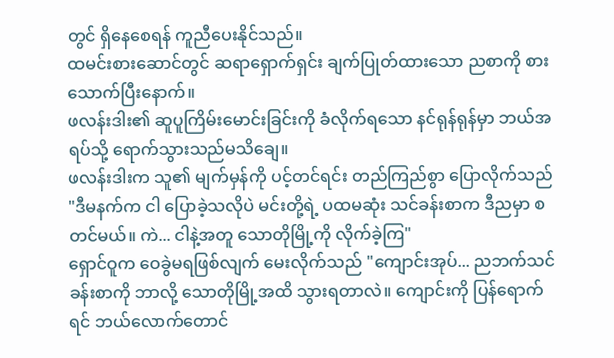တွင် ရှိနေစေရန် ကူညီပေးနိုင်သည်။
ထမင်းစားဆောင်တွင် ဆရာရှောက်ရှင်း ချက်ပြုတ်ထားသော ညစာကို စားသောက်ပြီးနောက်။
ဖလန်းဒါး၏ ဆူပူကြိမ်းမောင်းခြင်းကို ခံလိုက်ရသော နင်ရုန်ရုန်မှာ ဘယ်အရပ်သို့ ရောက်သွားသည်မသိချေ။
ဖလန်းဒါးက သူ၏ မျက်မှန်ကို ပင့်တင်ရင်း တည်ကြည်စွာ ပြောလိုက်သည် "ဒီမနက်က ငါ ပြောခဲ့သလိုပဲ မင်းတို့ရဲ့ ပထမဆုံး သင်ခန်းစာက ဒီညမှာ စတင်မယ်။ ကဲ... ငါနဲ့အတူ သောတိုမြို့ကို လိုက်ခဲ့ကြ"
ရှောင်ဝူက ဝေခွဲမရဖြစ်လျက် မေးလိုက်သည် "ကျောင်းအုပ်... ညဘက်သင်ခန်းစာကို ဘာလို့ သောတိုမြို့အထိ သွားရတာလဲ။ ကျောင်းကို ပြန်ရောက်ရင် ဘယ်လောက်တောင်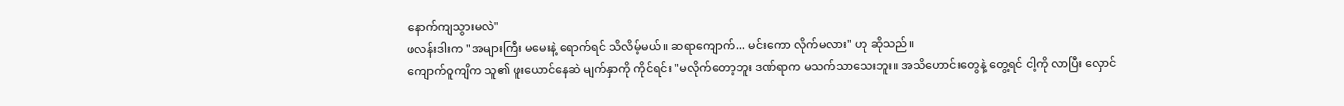နောက်ကျသွားမလဲ"
ဖလန်းဒါးက "အများကြီး မမေးနဲ့ ရောက်ရင် သိလိမ့်မယ်။ ဆရာကျောက်... မင်းကော လိုက်မလား" ဟု ဆိုသည်။
ကျောက်ဝူကျိက သူ၏ ဖူးယောင်နေဆဲ မျက်နှာကို ကိုင်ရင်း "မလိုက်တော့ဘူး ဒဏ်ရာက မသက်သာသေးဘူး။ အသိဟောင်းတွေနဲ့ တွေ့ရင် ငါ့ကို လာပြီး လှောင်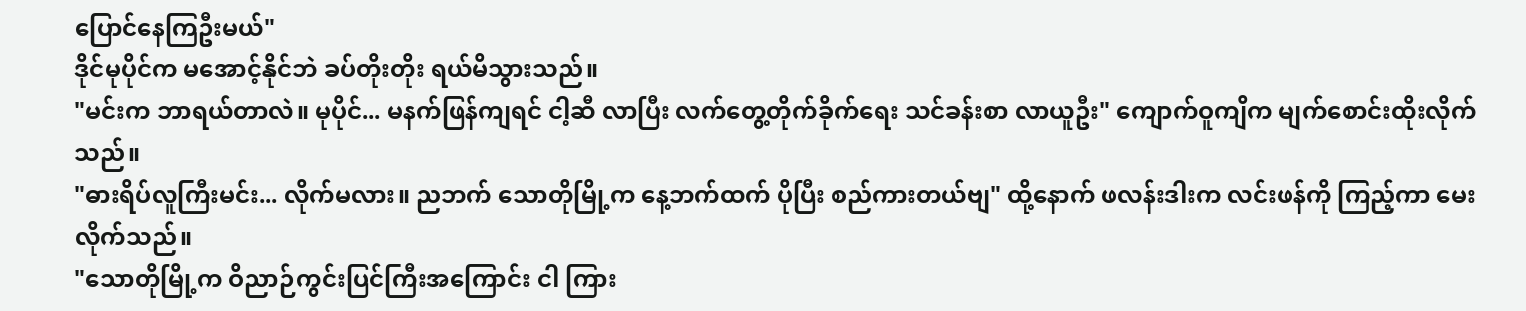ပြောင်နေကြဦးမယ်"
ဒိုင်မုပိုင်က မအောင့်နိုင်ဘဲ ခပ်တိုးတိုး ရယ်မိသွားသည်။
"မင်းက ဘာရယ်တာလဲ။ မုပိုင်... မနက်ဖြန်ကျရင် ငါ့ဆီ လာပြီး လက်တွေ့တိုက်ခိုက်ရေး သင်ခန်းစာ လာယူဦး" ကျောက်ဝူကျိက မျက်စောင်းထိုးလိုက်သည်။
"ဓားရိပ်လူကြီးမင်း... လိုက်မလား။ ညဘက် သောတိုမြို့က နေ့ဘက်ထက် ပိုပြီး စည်ကားတယ်ဗျ" ထို့နောက် ဖလန်းဒါးက လင်းဖန်ကို ကြည့်ကာ မေးလိုက်သည်။
"သောတိုမြို့က ဝိညာဉ်ကွင်းပြင်ကြီးအကြောင်း ငါ ကြား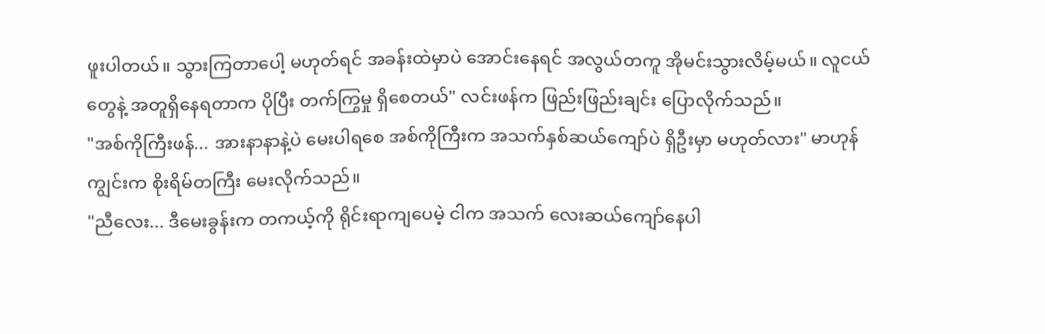ဖူးပါတယ်။ သွားကြတာပေါ့ မဟုတ်ရင် အခန်းထဲမှာပဲ အောင်းနေရင် အလွယ်တကူ အိုမင်းသွားလိမ့်မယ်။ လူငယ်တွေနဲ့ အတူရှိနေရတာက ပိုပြီး တက်ကြွမှု ရှိစေတယ်" လင်းဖန်က ဖြည်းဖြည်းချင်း ပြောလိုက်သည်။
"အစ်ကိုကြီးဖန်... အားနာနာနဲ့ပဲ မေးပါရစေ အစ်ကိုကြီးက အသက်နှစ်ဆယ်ကျော်ပဲ ရှိဦးမှာ မဟုတ်လား" မာဟုန်ကျွင်းက စိုးရိမ်တကြီး မေးလိုက်သည်။
"ညီလေး... ဒီမေးခွန်းက တကယ့်ကို ရိုင်းရာကျပေမဲ့ ငါက အသက် လေးဆယ်ကျော်နေပါ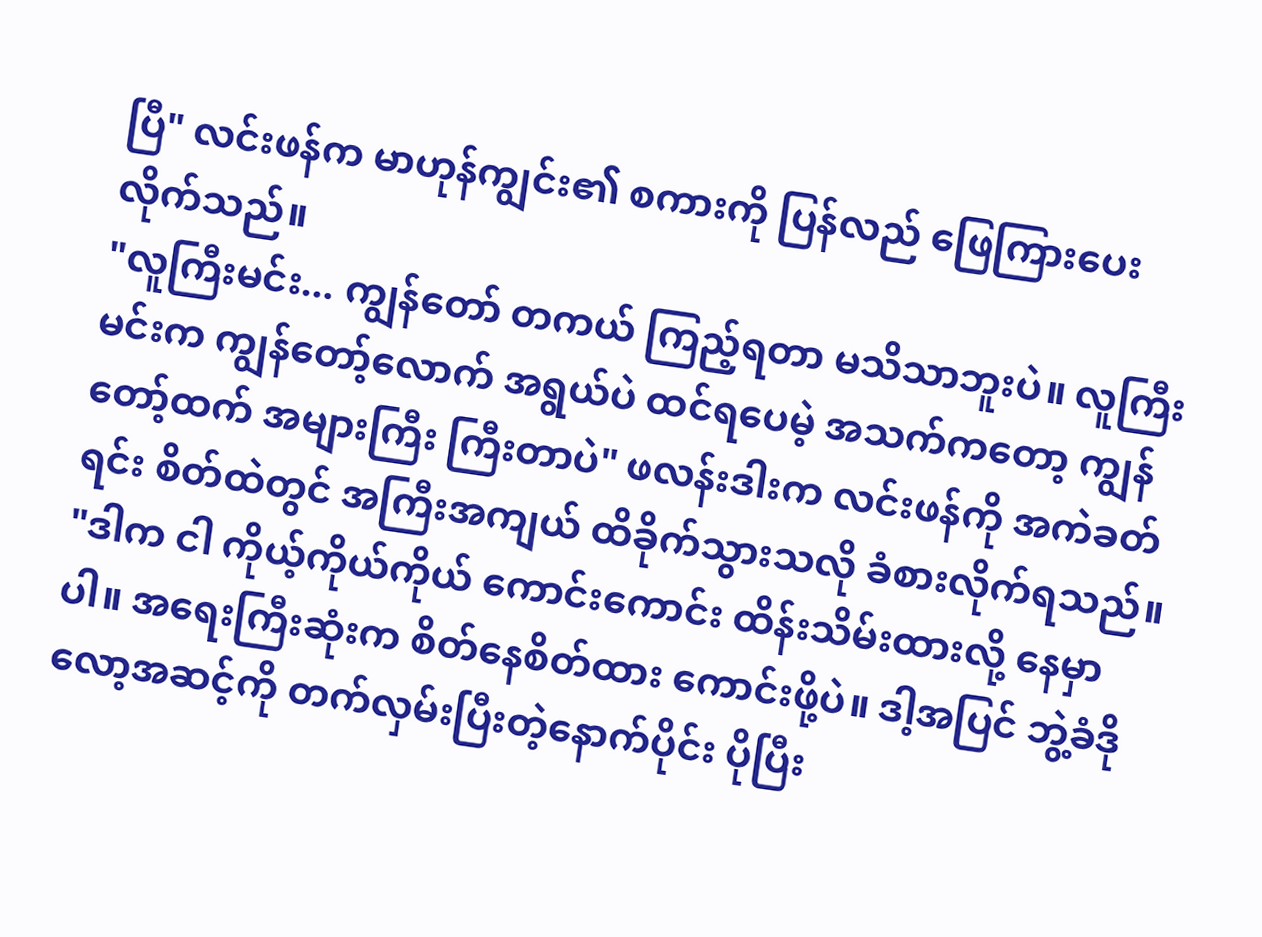ပြီ" လင်းဖန်က မာဟုန်ကျွင်း၏ စကားကို ပြန်လည် ဖြေကြားပေးလိုက်သည်။
"လူကြီးမင်း... ကျွန်တော် တကယ် ကြည့်ရတာ မသိသာဘူးပဲ။ လူကြီးမင်းက ကျွန်တော့်လောက် အရွယ်ပဲ ထင်ရပေမဲ့ အသက်ကတော့ ကျွန်တော့်ထက် အများကြီး ကြီးတာပဲ" ဖလန်းဒါးက လင်းဖန်ကို အကဲခတ်ရင်း စိတ်ထဲတွင် အကြီးအကျယ် ထိခိုက်သွားသလို ခံစားလိုက်ရသည်။
"ဒါက ငါ ကိုယ့်ကိုယ်ကိုယ် ကောင်းကောင်း ထိန်းသိမ်းထားလို့ နေမှာပါ။ အရေးကြီးဆုံးက စိတ်နေစိတ်ထား ကောင်းဖို့ပဲ။ ဒါ့အပြင် ဘွဲ့ခံဒိုလော့အဆင့်ကို တက်လှမ်းပြီးတဲ့နောက်ပိုင်း ပိုပြီး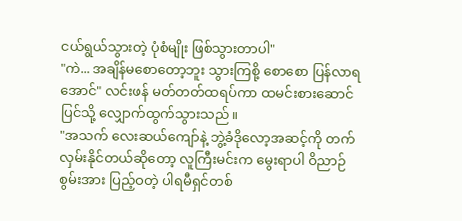ငယ်ရွယ်သွားတဲ့ ပုံစံမျိုး ဖြစ်သွားတာပါ"
"ကဲ... အချိန်မစောတော့ဘူး သွားကြစို့ စောစော ပြန်လာရအောင်" လင်းဖန် မတ်တတ်ထရပ်ကာ ထမင်းစားဆောင်ပြင်သို့ လျှောက်ထွက်သွားသည်။
"အသက် လေးဆယ်ကျော်နဲ့ ဘွဲ့ခံဒိုလော့အဆင့်ကို တက်လှမ်းနိုင်တယ်ဆိုတော့ လူကြီးမင်းက မွေးရာပါ ဝိညာဉ်စွမ်းအား ပြည့်ဝတဲ့ ပါရမီရှင်တစ်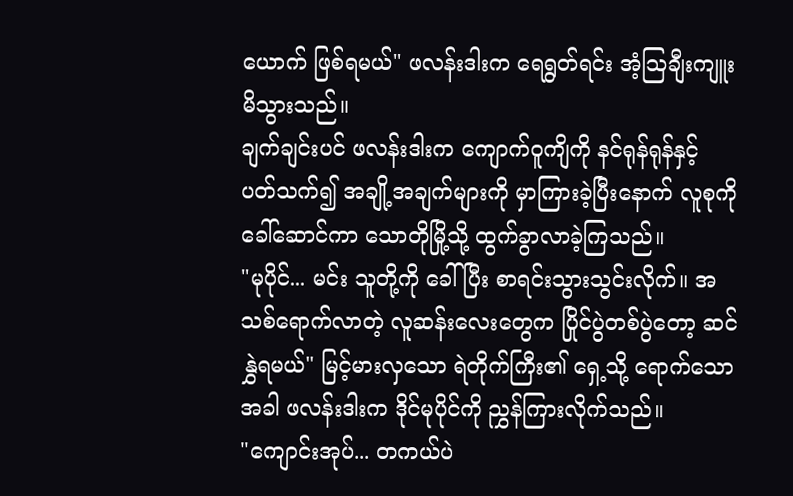ယောက် ဖြစ်ရမယ်" ဖလန်းဒါးက ရေရွတ်ရင်း အံ့သြချီးကျူးမိသွားသည်။
ချက်ချင်းပင် ဖလန်းဒါးက ကျောက်ဝူကျိကို နင်ရုန်ရုန်နှင့် ပတ်သက်၍ အချို့အချက်များကို မှာကြားခဲ့ပြီးနောက် လူစုကို ခေါ်ဆောင်ကာ သောတိုမြို့သို့ ထွက်ခွာလာခဲ့ကြသည်။
"မုပိုင်... မင်း သူတို့ကို ခေါ်ပြီး စာရင်းသွားသွင်းလိုက်။ အသစ်ရောက်လာတဲ့ လူဆန်းလေးတွေက ပြိုင်ပွဲတစ်ပွဲတော့ ဆင်နွှဲရမယ်" မြင့်မားလှသော ရဲတိုက်ကြီး၏ ရှေ့သို့ ရောက်သောအခါ ဖလန်းဒါးက ဒိုင်မုပိုင်ကို ညွှန်ကြားလိုက်သည်။
"ကျောင်းအုပ်... တကယ်ပဲ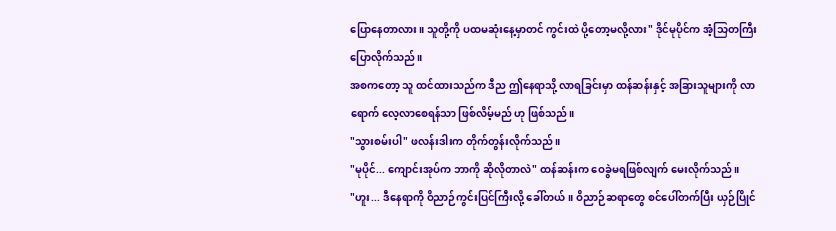ပြောနေတာလား။ သူတို့ကို ပထမဆုံးနေ့မှာတင် ကွင်းထဲ ပို့တော့မလို့လား" ဒိုင်မုပိုင်က အံ့သြတကြီး ပြောလိုက်သည်။
အစကတော့ သူ ထင်ထားသည်က ဒီည ဤနေရာသို့ လာရခြင်းမှာ ထန်ဆန်းနှင့် အခြားသူများကို လာရောက် လေ့လာစေရန်သာ ဖြစ်လိမ့်မည် ဟု ဖြစ်သည်။
"သွားစမ်းပါ" ဖလန်းဒါးက တိုက်တွန်းလိုက်သည်။
"မုပိုင်... ကျောင်းအုပ်က ဘာကို ဆိုလိုတာလဲ" ထန်ဆန်းက ဝေခွဲမရဖြစ်လျက် မေးလိုက်သည်။
"ဟူး... ဒီနေရာကို ဝိညာဉ်ကွင်းပြင်ကြီးလို့ ခေါ်တယ်။ ဝိညာဉ်ဆရာတွေ စင်ပေါ်တက်ပြီး ယှဉ်ပြိုင်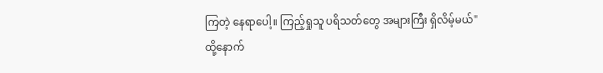ကြတဲ့ နေရာပေါ့။ ကြည့်ရှုသူ ပရိသတ်တွေ အများကြီး ရှိလိမ့်မယ်"
ထို့နောက်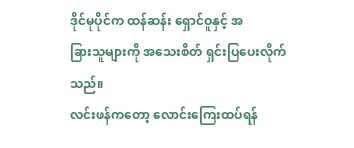ဒိုင်မုပိုင်က ထန်ဆန်း ရှောင်ဝူနှင့် အ
ခြားသူများကို အသေးစိတ် ရှင်းပြပေးလိုက်သည်။
လင်းဖန်ကတော့ လောင်းကြေးထပ်ရန်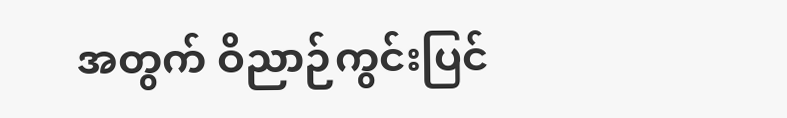အတွက် ဝိညာဉ်ကွင်းပြင်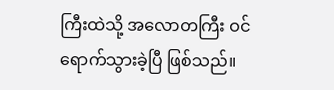ကြီးထဲသို့ အလောတကြီး ဝင်ရောက်သွားခဲ့ပြီ ဖြစ်သည်။